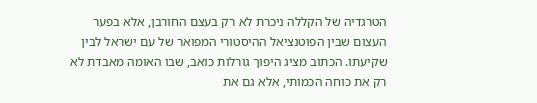הטרגדיה של הקללה ניכרת לא רק בעצם החורבן, אלא בפער העצום שבין הפוטנציאל ההיסטורי המפואר של עם ישראל לבין שקיעתו. הכתוב מציג היפוך גורלות כואב, שבו האומה מאבדת לא רק את כוחה הכמותי, אלא גם את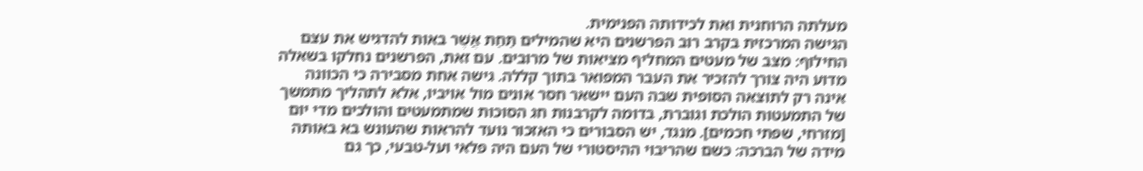מעלתה הרוחנית ואת לכידותה הפנימית.
הגישה המרכזית בקרב רוב הפרשנים היא שהמילים תַּחַת אֲשֶׁר באות להדגיש את עצם החילוף: מצב של מעטים המחליף מציאות של מרובים. עם זאת, הפרשנים נחלקו בשאלה מדוע היה צורך להזכיר את העבר המפואר בתוך קללה. גישה אחת מסבירה כי הכוונה אינה רק לתוצאה הסופית שבה העם יישאר חסר אונים מול אויביו, אלא לתהליך מתמשך של התמעטות הולכת וגוברת, בדומה לקרבנות חג הסוכות שמתמעטים והולכים מדי יום [מזרחי, שפתי חכמים]. מנגד, יש הסבורים כי האזכור נועד להראות שהעונש בא באותה מידה של הברכה: כשם שהריבוי ההיסטורי של העם היה פלאי ועל-טבעי, כך גם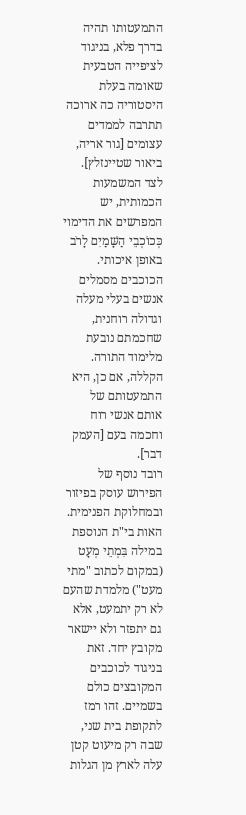התמעטותו תהיה בדרך פלא, בניגוד לציפייה הטבעית שאומה בעלת היסטוריה כה ארוכה תתרבה לממדים עצומים [גור אריה, ביאור שטיינזלץ].
לצד המשמעות הכמותית, יש המפרשים את הדימוי כְּכוֹכְבֵי הַשָּׁמַיִם לָרֹב באופן איכותי. הכוכבים מסמלים אנשים בעלי מעלה וגדולה רוחנית, שחכמתם נובעת מלימוד התורה. הקללה, אם כן, היא התמעטותם של אותם אנשי רוח וחכמה בעם [העמק דבר].
רובד נוסף של הפירוש עוסק בפיזור ובמחלוקת הפנימית. האות בי"ת הנוספת במילה בִּמְתֵי מְעָט (במקום לכתוב "מתי מעט") מלמדת שהעם לא רק יתמעט, אלא גם יתפזר ולא יישאר מקובץ יחד. זאת בניגוד לכוכבים המקובצים כולם בשמיים. זהו רמז לתקופת בית שני, שבה רק מיעוט קטן עלה לארץ מן הגלות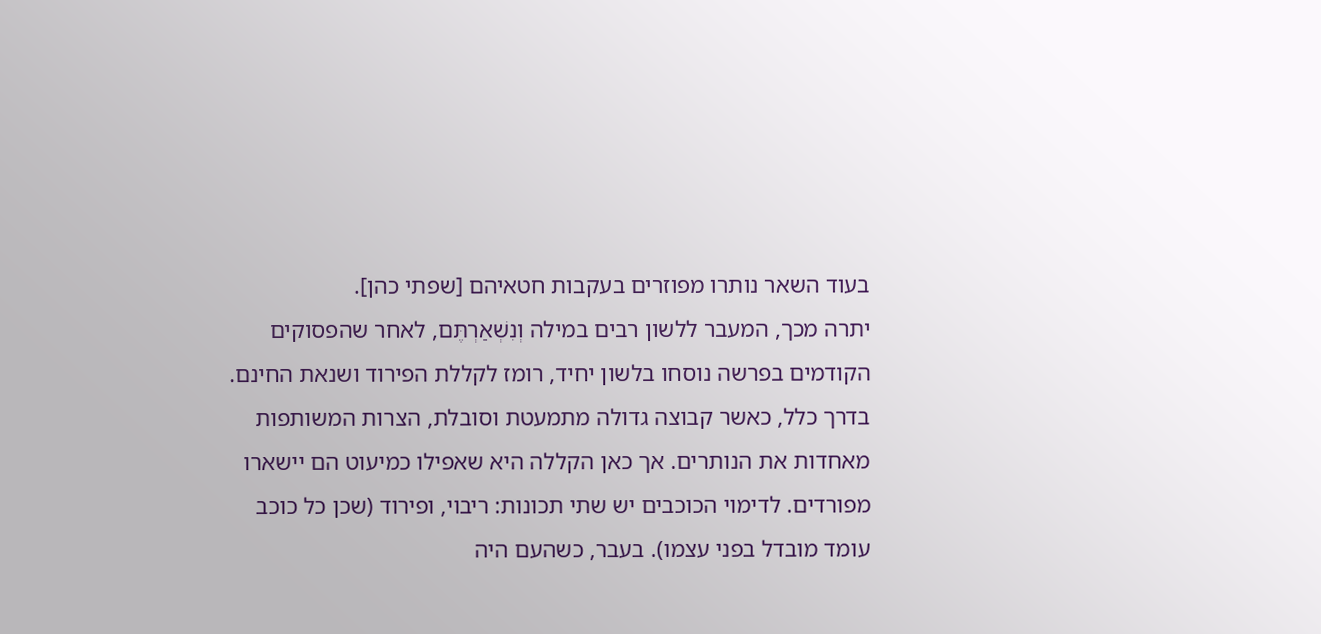בעוד השאר נותרו מפוזרים בעקבות חטאיהם [שפתי כהן].
יתרה מכך, המעבר ללשון רבים במילה וְנִשְׁאַרְתֶּם, לאחר שהפסוקים הקודמים בפרשה נוסחו בלשון יחיד, רומז לקללת הפירוד ושנאת החינם. בדרך כלל, כאשר קבוצה גדולה מתמעטת וסובלת, הצרות המשותפות מאחדות את הנותרים. אך כאן הקללה היא שאפילו כמיעוט הם יישארו מפורדים. לדימוי הכוכבים יש שתי תכונות: ריבוי, ופירוד (שכן כל כוכב עומד מובדל בפני עצמו). בעבר, כשהעם היה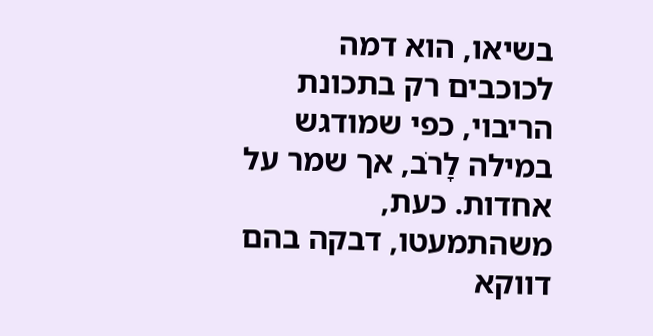בשיאו, הוא דמה לכוכבים רק בתכונת הריבוי, כפי שמודגש במילה לָרֹב, אך שמר על אחדות. כעת, משהתמעטו, דבקה בהם דווקא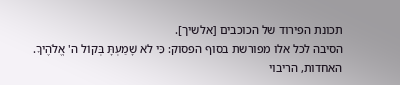תכונת הפירוד של הכוכבים [אלשיך].
הסיבה לכל אלו מפורשת בסוף הפסוק: כִּי לֹא שָׁמַעְתָּ בְּקוֹל ה' אֱלֹהֶיךָ. האחדות, הריבוי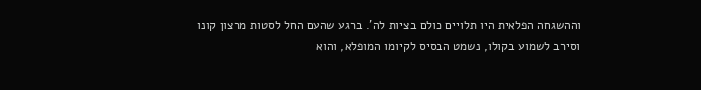וההשגחה הפלאית היו תלויים כולם בציות לה'. ברגע שהעם החל לסטות מרצון קונו וסירב לשמוע בקולו, נשמט הבסיס לקיומו המופלא, והוא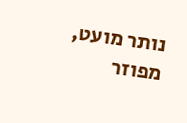נותר מועט, מפוזר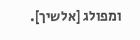ומפולג [אלשיך].